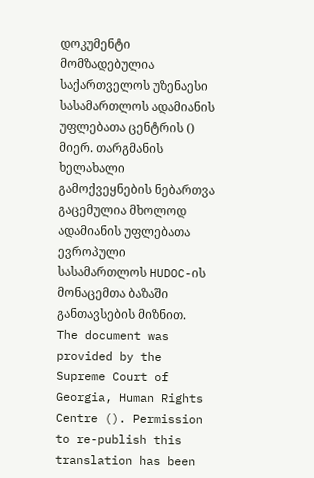დოკუმენტი მომზადებულია საქართველოს უზენაესი სასამართლოს ადამიანის უფლებათა ცენტრის () მიერ. თარგმანის ხელახალი გამოქვეყნების ნებართვა გაცემულია მხოლოდ ადამიანის უფლებათა ევროპული სასამართლოს HUDOC-ის მონაცემთა ბაზაში განთავსების მიზნით.
The document was provided by the Supreme Court of Georgia, Human Rights Centre (). Permission to re-publish this translation has been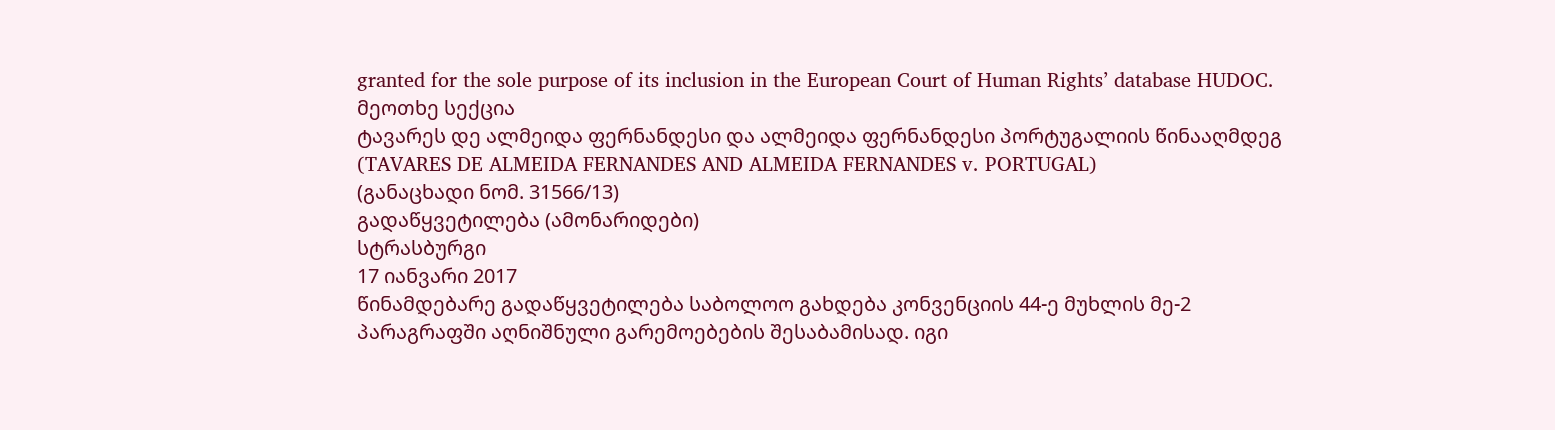granted for the sole purpose of its inclusion in the European Court of Human Rights’ database HUDOC.
მეოთხე სექცია
ტავარეს დე ალმეიდა ფერნანდესი და ალმეიდა ფერნანდესი პორტუგალიის წინააღმდეგ
(TAVARES DE ALMEIDA FERNANDES AND ALMEIDA FERNANDES v. PORTUGAL)
(განაცხადი ნომ. 31566/13)
გადაწყვეტილება (ამონარიდები)
სტრასბურგი
17 იანვარი 2017
წინამდებარე გადაწყვეტილება საბოლოო გახდება კონვენციის 44-ე მუხლის მე-2 პარაგრაფში აღნიშნული გარემოებების შესაბამისად. იგი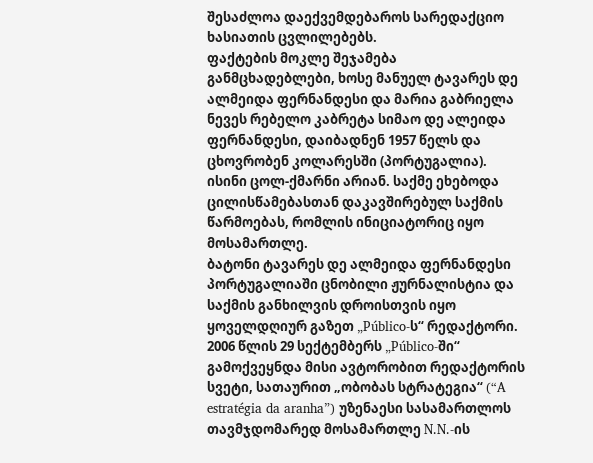შესაძლოა დაექვემდებაროს სარედაქციო ხასიათის ცვლილებებს.
ფაქტების მოკლე შეჯამება
განმცხადებლები, ხოსე მანუელ ტავარეს დე ალმეიდა ფერნანდესი და მარია გაბრიელა ნევეს რებელო კაბრეტა სიმაო დე ალეიდა ფერნანდესი, დაიბადნენ 1957 წელს და ცხოვრობენ კოლარესში (პორტუგალია). ისინი ცოლ-ქმარნი არიან. საქმე ეხებოდა ცილისწამებასთან დაკავშირებულ საქმის წარმოებას, რომლის ინიციატორიც იყო მოსამართლე.
ბატონი ტავარეს დე ალმეიდა ფერნანდესი პორტუგალიაში ცნობილი ჟურნალისტია და საქმის განხილვის დროისთვის იყო ყოველდღიურ გაზეთ „Público-ს“ რედაქტორი. 2006 წლის 29 სექტემბერს „Público-ში“ გამოქვეყნდა მისი ავტორობით რედაქტორის სვეტი, სათაურით „ობობას სტრატეგია“ (“A estratégia da aranha”) უზენაესი სასამართლოს თავმჯდომარედ მოსამართლე N.N.-ის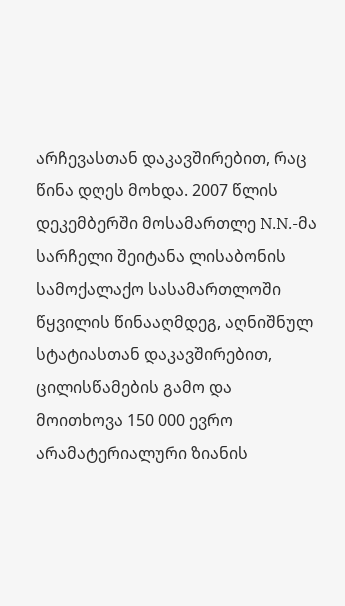არჩევასთან დაკავშირებით, რაც წინა დღეს მოხდა. 2007 წლის დეკემბერში მოსამართლე N.N.-მა სარჩელი შეიტანა ლისაბონის სამოქალაქო სასამართლოში წყვილის წინააღმდეგ, აღნიშნულ სტატიასთან დაკავშირებით, ცილისწამების გამო და მოითხოვა 150 000 ევრო არამატერიალური ზიანის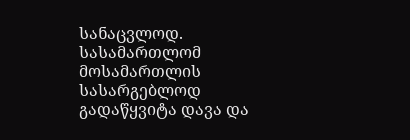სანაცვლოდ. სასამართლომ მოსამართლის სასარგებლოდ გადაწყვიტა დავა და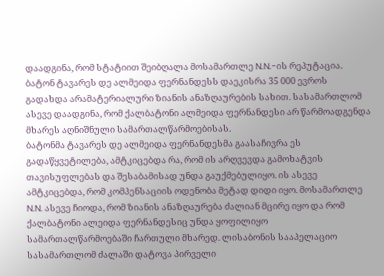დაადგინა, რომ სტატიით შეიბღალა მოსამართლე N.N.-ის რეპუტაცია. ბატონ ტავარეს დე ალმეიდა ფერნანდესს დაეკისრა 35 000 ევროს გადახდა არამატერიალური ზიანის ანაზღაურების სახით. სასამართლომ ასევე დაადგინა, რომ ქალბატონი ალმეიდა ფერნანდესი არ წარმოადგენდა მხარეს აღნიშნული სამართალწარმოებისას.
ბატონმა ტავარეს დე ალმეიდა ფერნანდესმა გაასაჩივრა ეს გადაწყვეტილება, ამტკიცებდა რა, რომ ის არღვევდა გამოხატვის თავისუფლებას და შესაბამისად უნდა გაუქმებულიყო. ის ასევე ამტკიცებდა, რომ კომპენსაციის ოდენობა მეტად დიდი იყო. მოსამართლე N.N. ასევე ჩიოდა, რომ ზიანის ანაზღაურება ძალიან მცირე იყო და რომ ქალბატონი ალეიდა ფერნანდესიც უნდა ყოფილიყო სამართალწარმოებაში ჩართული მხარედ. ლისაბონის სააპელაციო სასამართლომ ძალაში დატოვა პირველი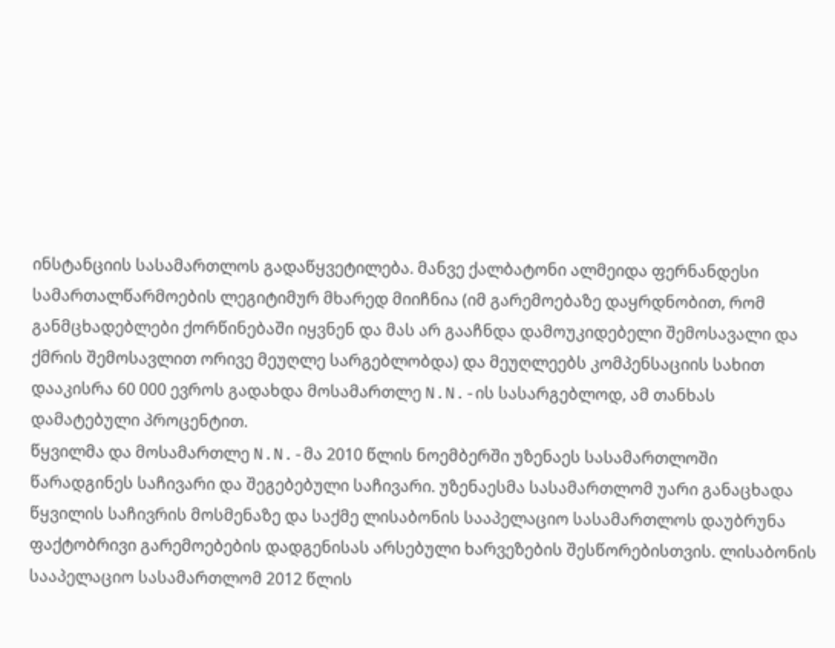ინსტანციის სასამართლოს გადაწყვეტილება. მანვე ქალბატონი ალმეიდა ფერნანდესი სამართალწარმოების ლეგიტიმურ მხარედ მიიჩნია (იმ გარემოებაზე დაყრდნობით, რომ განმცხადებლები ქორწინებაში იყვნენ და მას არ გააჩნდა დამოუკიდებელი შემოსავალი და ქმრის შემოსავლით ორივე მეუღლე სარგებლობდა) და მეუღლეებს კომპენსაციის სახით დააკისრა 60 000 ევროს გადახდა მოსამართლე N.N.-ის სასარგებლოდ, ამ თანხას დამატებული პროცენტით.
წყვილმა და მოსამართლე N.N.-მა 2010 წლის ნოემბერში უზენაეს სასამართლოში წარადგინეს საჩივარი და შეგებებული საჩივარი. უზენაესმა სასამართლომ უარი განაცხადა წყვილის საჩივრის მოსმენაზე და საქმე ლისაბონის სააპელაციო სასამართლოს დაუბრუნა ფაქტობრივი გარემოებების დადგენისას არსებული ხარვეზების შესწორებისთვის. ლისაბონის სააპელაციო სასამართლომ 2012 წლის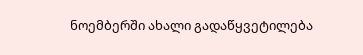ნოემბერში ახალი გადაწყვეტილება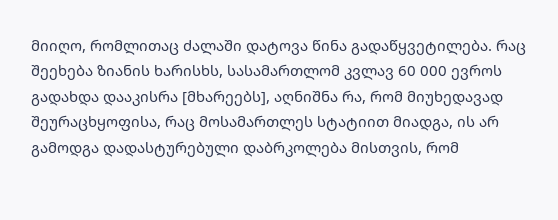მიიღო, რომლითაც ძალაში დატოვა წინა გადაწყვეტილება. რაც შეეხება ზიანის ხარისხს, სასამართლომ კვლავ 60 000 ევროს გადახდა დააკისრა [მხარეებს], აღნიშნა რა, რომ მიუხედავად შეურაცხყოფისა, რაც მოსამართლეს სტატიით მიადგა, ის არ გამოდგა დადასტურებული დაბრკოლება მისთვის, რომ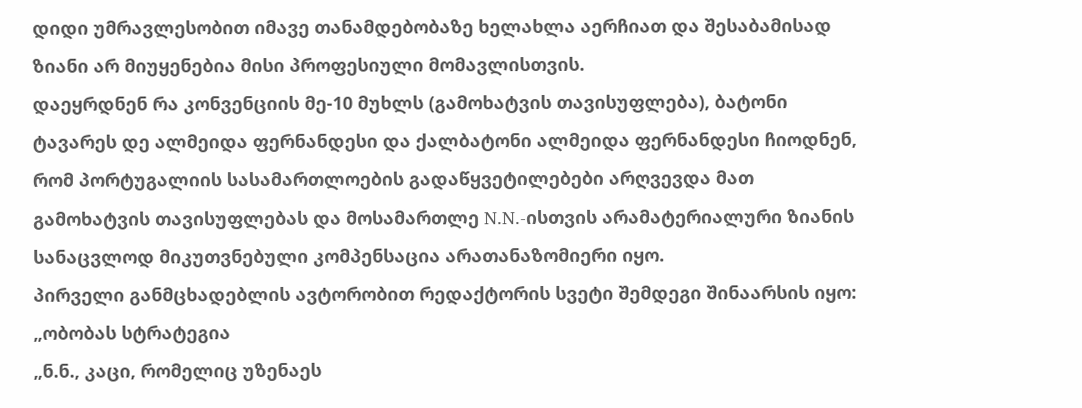დიდი უმრავლესობით იმავე თანამდებობაზე ხელახლა აერჩიათ და შესაბამისად ზიანი არ მიუყენებია მისი პროფესიული მომავლისთვის.
დაეყრდნენ რა კონვენციის მე-10 მუხლს (გამოხატვის თავისუფლება), ბატონი ტავარეს დე ალმეიდა ფერნანდესი და ქალბატონი ალმეიდა ფერნანდესი ჩიოდნენ, რომ პორტუგალიის სასამართლოების გადაწყვეტილებები არღვევდა მათ გამოხატვის თავისუფლებას და მოსამართლე N.N.-ისთვის არამატერიალური ზიანის სანაცვლოდ მიკუთვნებული კომპენსაცია არათანაზომიერი იყო.
პირველი განმცხადებლის ავტორობით რედაქტორის სვეტი შემდეგი შინაარსის იყო:
„ობობას სტრატეგია
„ნ.ნ., კაცი, რომელიც უზენაეს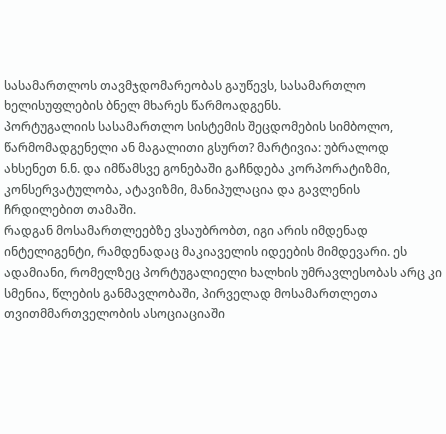სასამართლოს თავმჯდომარეობას გაუწევს, სასამართლო ხელისუფლების ბნელ მხარეს წარმოადგენს.
პორტუგალიის სასამართლო სისტემის შეცდომების სიმბოლო, წარმომადგენელი ან მაგალითი გსურთ? მარტივია: უბრალოდ ახსენეთ ნ.ნ. და იმწამსვე გონებაში გაჩნდება კორპორატიზმი, კონსერვატულობა, ატავიზმი, მანიპულაცია და გავლენის ჩრდილებით თამაში.
რადგან მოსამართლეებზე ვსაუბრობთ, იგი არის იმდენად ინტელიგენტი, რამდენადაც მაკიაველის იდეების მიმდევარი. ეს ადამიანი, რომელზეც პორტუგალიელი ხალხის უმრავლესობას არც კი სმენია, წლების განმავლობაში, პირველად მოსამართლეთა თვითმმართველობის ასოციაციაში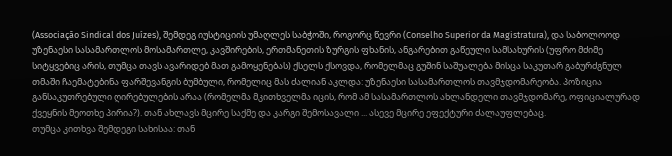(Associação Sindical dos Juízes), შემდეგ იუსტიციის უმაღლეს საბჭოში, როგორც წევრი (Conselho Superior da Magistratura), და საბოლოოდ უზენაესი სასამართლოს მოსამართლე, კავშირების, ერთმანეთის ზურგის ფხანის, ანგარებით გაწეული სამსახურის (უფრო მძიმე სიტყვებიც არის, თუმცა თავს ავარიდებ მათ გამოყენებას) ქსელს ქსოვდა, რომელმაც გუშინ საშუალება მისცა საკუთარ გაბურძგნულ თმაში ჩაემატებინა ფარშევანგის ბუმბული, რომელიც მას ძალიან აკლდა: უზენაესი სასამართლოს თავმჯდომარეობა. პოზიცია განსაკუთრებული ღირებულების არაა (რომელმა მკითხველმა იცის, რომ ამ სასამართლოს ახლანდელი თავმჯდომარე, ოფიციალურად ქვეყნის მეოთხე პირია?). თან ახლავს მცირე საქმე და კარგი შემოსავალი ... ასევე მცირე ეფექტური ძალაუფლებაც.
თუმცა კითხვა შემდეგი სახისაა: თან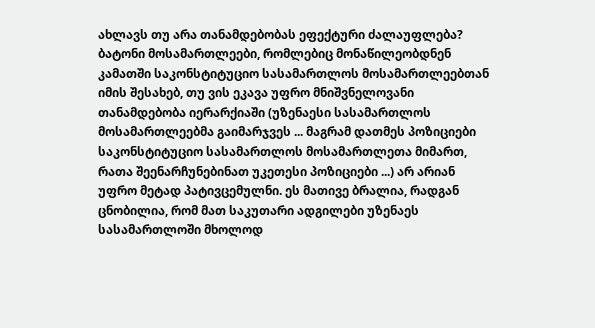ახლავს თუ არა თანამდებობას ეფექტური ძალაუფლება? ბატონი მოსამართლეები, რომლებიც მონაწილეობდნენ კამათში საკონსტიტუციო სასამართლოს მოსამართლეებთან იმის შესახებ, თუ ვის ეკავა უფრო მნიშვნელოვანი თანამდებობა იერარქიაში (უზენაესი სასამართლოს მოსამართლეებმა გაიმარჯვეს ... მაგრამ დათმეს პოზიციები საკონსტიტუციო სასამართლოს მოსამართლეთა მიმართ, რათა შეენარჩუნებინათ უკეთესი პოზიციები ...) არ არიან უფრო მეტად პატივცემულნი. ეს მათივე ბრალია, რადგან ცნობილია, რომ მათ საკუთარი ადგილები უზენაეს სასამართლოში მხოლოდ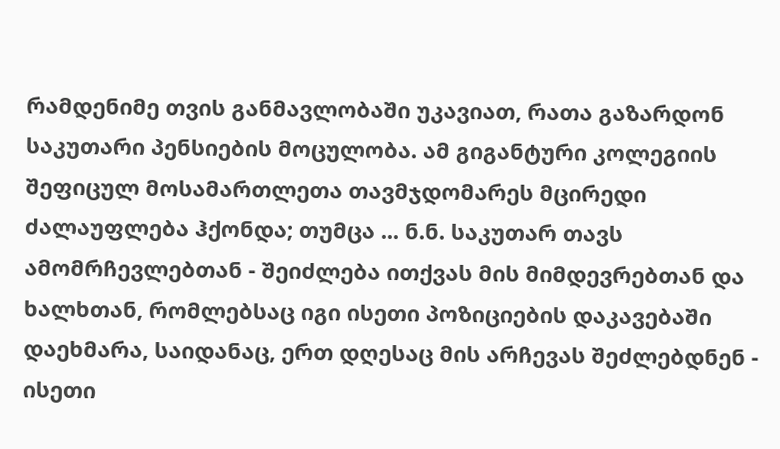რამდენიმე თვის განმავლობაში უკავიათ, რათა გაზარდონ საკუთარი პენსიების მოცულობა. ამ გიგანტური კოლეგიის შეფიცულ მოსამართლეთა თავმჯდომარეს მცირედი ძალაუფლება ჰქონდა; თუმცა ... ნ.ნ. საკუთარ თავს ამომრჩევლებთან - შეიძლება ითქვას მის მიმდევრებთან და ხალხთან, რომლებსაც იგი ისეთი პოზიციების დაკავებაში დაეხმარა, საიდანაც, ერთ დღესაც მის არჩევას შეძლებდნენ - ისეთი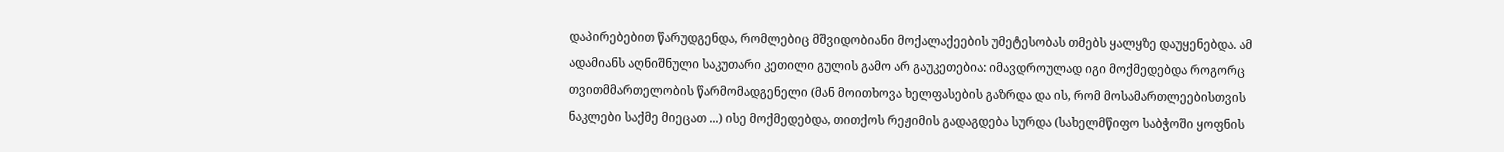დაპირებებით წარუდგენდა, რომლებიც მშვიდობიანი მოქალაქეების უმეტესობას თმებს ყალყზე დაუყენებდა. ამ ადამიანს აღნიშნული საკუთარი კეთილი გულის გამო არ გაუკეთებია: იმავდროულად იგი მოქმედებდა როგორც თვითმმართელობის წარმომადგენელი (მან მოითხოვა ხელფასების გაზრდა და ის, რომ მოსამართლეებისთვის ნაკლები საქმე მიეცათ ...) ისე მოქმედებდა, თითქოს რეჟიმის გადაგდება სურდა (სახელმწიფო საბჭოში ყოფნის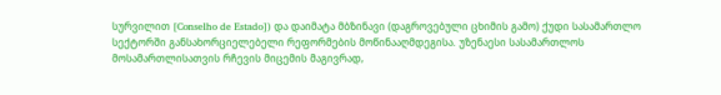სურვილით [Conselho de Estado]) და დაიმატა მბზინავი (დაგროვებული ცხიმის გამო) ქუდი სასამართლო სექტორში განსახორციელებელი რეფორმების მოწინააღმდეგისა. უზენაესი სასამართლოს მოსამართლისათვის რჩევის მიცემის მაგივრად,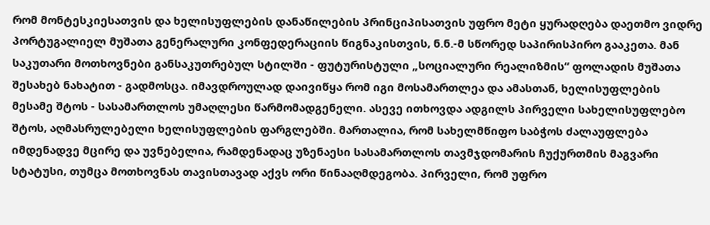რომ მონტესკიესათვის და ხელისუფლების დანაწილების პრინციპისათვის უფრო მეტი ყურადღება დაეთმო ვიდრე პორტუგალიელ მუშათა გენერალური კონფედერაციის წიგნაკისთვის, ნ.ნ.-მ სწორედ საპირისპირო გააკეთა. მან საკუთარი მოთხოვნები განსაკუთრებულ სტილში - ფუტურისტული „სოციალური რეალიზმის“ ფოლადის მუშათა შესახებ ნახატით - გადმოსცა. იმავდროულად დაივიწყა რომ იგი მოსამართლეა და ამასთან, ხელისუფლების მესამე შტოს - სასამართლოს უმაღლესი წარმომადგენელი. ასევე ითხოვდა ადგილს პირველი სახელისუფლებო შტოს, აღმასრულებელი ხელისუფლების ფარგლებში. მართალია, რომ სახელმწიფო საბჭოს ძალაუფლება იმდენადვე მცირე და უვნებელია, რამდენადაც უზენაესი სასამართლოს თავმჯდომარის ჩუქურთმის მაგვარი სტატუსი, თუმცა მოთხოვნას თავისთავად აქვს ორი წინააღმდეგობა. პირველი, რომ უფრო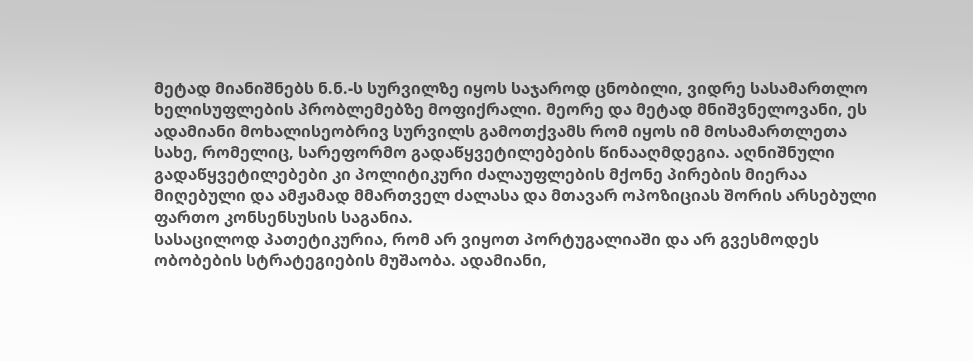მეტად მიანიშნებს ნ.ნ.-ს სურვილზე იყოს საჯაროდ ცნობილი, ვიდრე სასამართლო ხელისუფლების პრობლემებზე მოფიქრალი. მეორე და მეტად მნიშვნელოვანი, ეს ადამიანი მოხალისეობრივ სურვილს გამოთქვამს რომ იყოს იმ მოსამართლეთა სახე, რომელიც, სარეფორმო გადაწყვეტილებების წინააღმდეგია. აღნიშნული გადაწყვეტილებები კი პოლიტიკური ძალაუფლების მქონე პირების მიერაა მიღებული და ამჟამად მმართველ ძალასა და მთავარ ოპოზიციას შორის არსებული ფართო კონსენსუსის საგანია.
სასაცილოდ პათეტიკურია, რომ არ ვიყოთ პორტუგალიაში და არ გვესმოდეს ობობების სტრატეგიების მუშაობა. ადამიანი,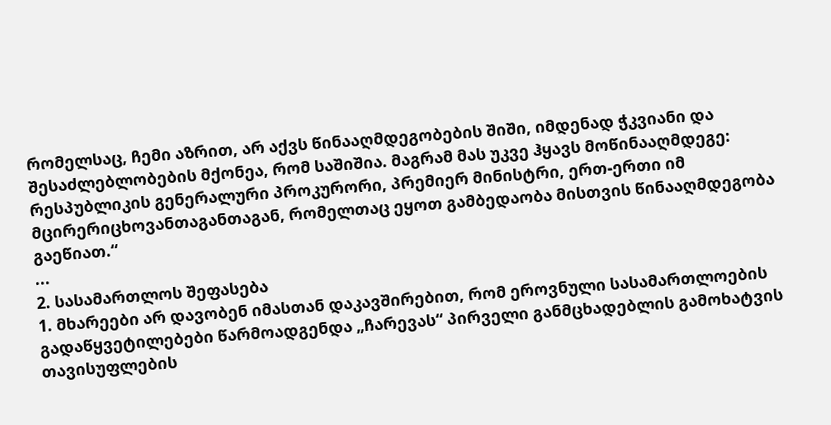რომელსაც, ჩემი აზრით, არ აქვს წინააღმდეგობების შიში, იმდენად ჭკვიანი და შესაძლებლობების მქონეა, რომ საშიშია. მაგრამ მას უკვე ჰყავს მოწინააღმდეგე: რესპუბლიკის გენერალური პროკურორი, პრემიერ მინისტრი, ერთ-ერთი იმ მცირერიცხოვანთაგანთაგან, რომელთაც ეყოთ გამბედაობა მისთვის წინააღმდეგობა გაეწიათ.“
...
2. სასამართლოს შეფასება
1. მხარეები არ დავობენ იმასთან დაკავშირებით, რომ ეროვნული სასამართლოების გადაწყვეტილებები წარმოადგენდა „ჩარევას“ პირველი განმცხადებლის გამოხატვის თავისუფლების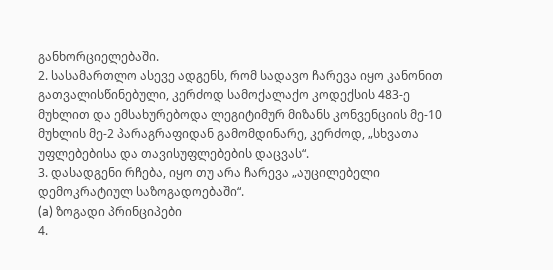განხორციელებაში.
2. სასამართლო ასევე ადგენს, რომ სადავო ჩარევა იყო კანონით გათვალისწინებული, კერძოდ სამოქალაქო კოდექსის 483-ე მუხლით და ემსახურებოდა ლეგიტიმურ მიზანს კონვენციის მე-10 მუხლის მე-2 პარაგრაფიდან გამომდინარე, კერძოდ, „სხვათა უფლებებისა და თავისუფლებების დაცვას“.
3. დასადგენი რჩება, იყო თუ არა ჩარევა „აუცილებელი დემოკრატიულ საზოგადოებაში“.
(a) ზოგადი პრინციპები
4.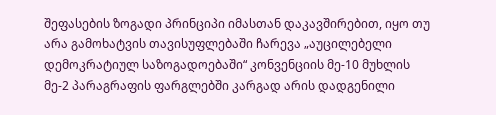შეფასების ზოგადი პრინციპი იმასთან დაკავშირებით, იყო თუ არა გამოხატვის თავისუფლებაში ჩარევა „აუცილებელი დემოკრატიულ საზოგადოებაში“ კონვენციის მე-10 მუხლის მე-2 პარაგრაფის ფარგლებში კარგად არის დადგენილი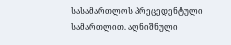სასამართლოს პრეცედენტული სამართლით. აღნიშნული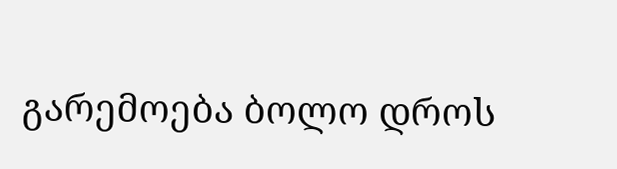გარემოება ბოლო დროს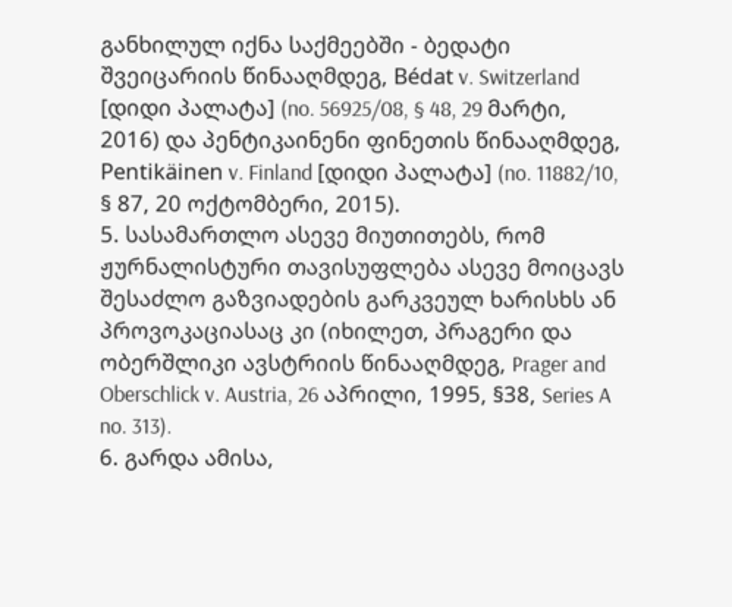განხილულ იქნა საქმეებში - ბედატი შვეიცარიის წინააღმდეგ, Bédat v. Switzerland [დიდი პალატა] (no. 56925/08, § 48, 29 მარტი, 2016) და პენტიკაინენი ფინეთის წინააღმდეგ, Pentikäinen v. Finland [დიდი პალატა] (no. 11882/10, § 87, 20 ოქტომბერი, 2015).
5. სასამართლო ასევე მიუთითებს, რომ ჟურნალისტური თავისუფლება ასევე მოიცავს შესაძლო გაზვიადების გარკვეულ ხარისხს ან პროვოკაციასაც კი (იხილეთ, პრაგერი და ობერშლიკი ავსტრიის წინააღმდეგ, Prager and Oberschlick v. Austria, 26 აპრილი, 1995, §38, Series A no. 313).
6. გარდა ამისა,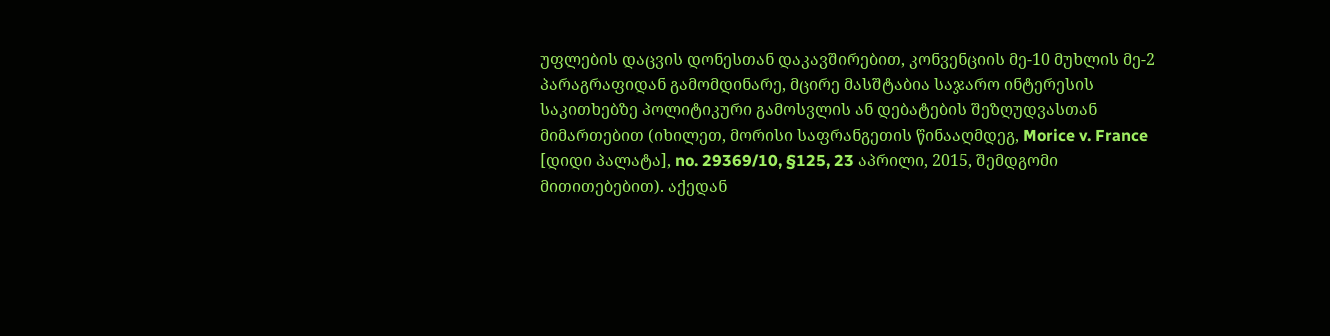უფლების დაცვის დონესთან დაკავშირებით, კონვენციის მე-10 მუხლის მე-2 პარაგრაფიდან გამომდინარე, მცირე მასშტაბია საჯარო ინტერესის საკითხებზე პოლიტიკური გამოსვლის ან დებატების შეზღუდვასთან მიმართებით (იხილეთ, მორისი საფრანგეთის წინააღმდეგ, Morice v. France [დიდი პალატა], no. 29369/10, §125, 23 აპრილი, 2015, შემდგომი მითითებებით). აქედან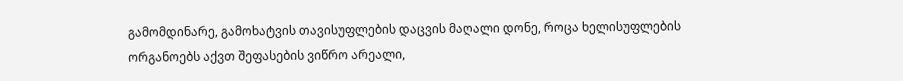გამომდინარე, გამოხატვის თავისუფლების დაცვის მაღალი დონე, როცა ხელისუფლების ორგანოებს აქვთ შეფასების ვიწრო არეალი,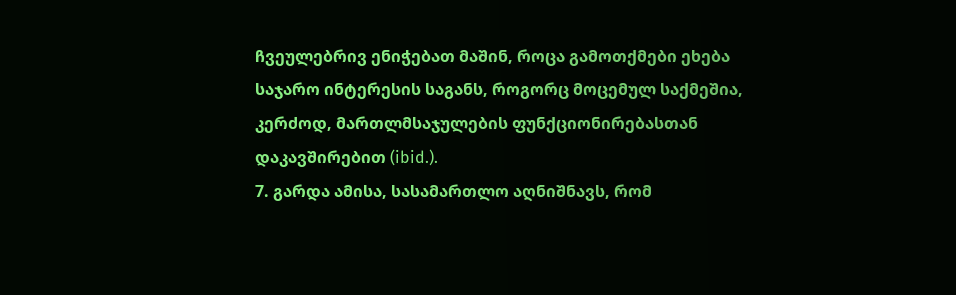ჩვეულებრივ ენიჭებათ მაშინ, როცა გამოთქმები ეხება საჯარო ინტერესის საგანს, როგორც მოცემულ საქმეშია, კერძოდ, მართლმსაჯულების ფუნქციონირებასთან დაკავშირებით (ibid.).
7. გარდა ამისა, სასამართლო აღნიშნავს, რომ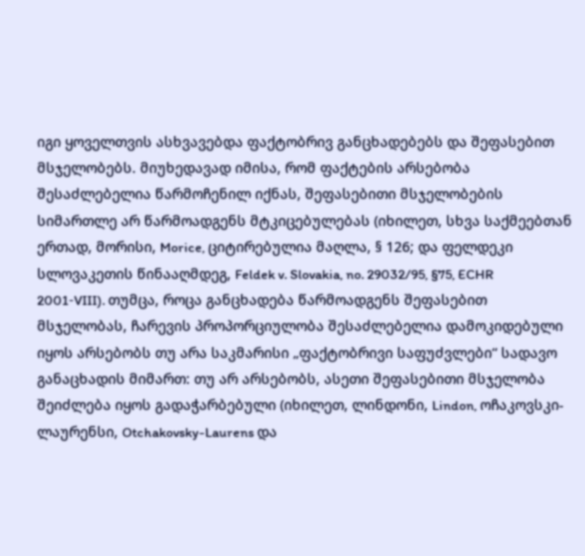იგი ყოველთვის ასხვავებდა ფაქტობრივ განცხადებებს და შეფასებით მსჯელობებს. მიუხედავად იმისა, რომ ფაქტების არსებობა შესაძლებელია წარმოჩენილ იქნას, შეფასებითი მსჯელობების სიმართლე არ წარმოადგენს მტკიცებულებას (იხილეთ, სხვა საქმეებთან ერთად, მორისი, Morice, ციტირებულია მაღლა, § 126; და ფელდეკი სლოვაკეთის წინააღმდეგ, Feldek v. Slovakia, no. 29032/95, §75, ECHR 2001‑VIII). თუმცა, როცა განცხადება წარმოადგენს შეფასებით მსჯელობას, ჩარევის პროპორციულობა შესაძლებელია დამოკიდებული იყოს არსებობს თუ არა საკმარისი „ფაქტობრივი საფუძვლები“ სადავო განაცხადის მიმართ: თუ არ არსებობს, ასეთი შეფასებითი მსჯელობა შეიძლება იყოს გადაჭარბებული (იხილეთ, ლინდონი, Lindon, ოჩაკოვსკი-ლაურენსი, Otchakovsky-Laurens და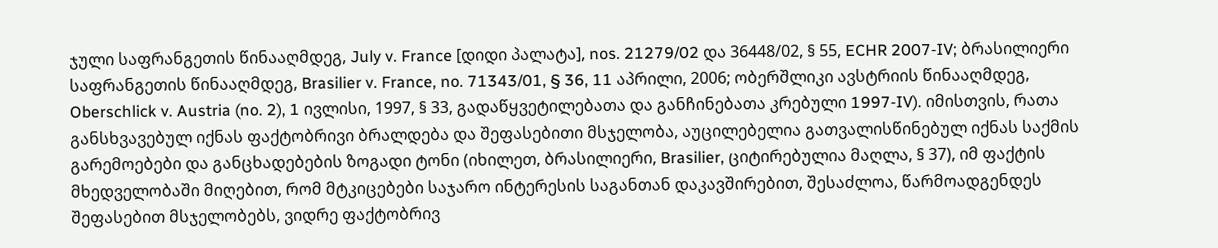ჯული საფრანგეთის წინააღმდეგ, July v. France [დიდი პალატა], nos. 21279/02 და 36448/02, § 55, ECHR 2007‑IV; ბრასილიერი საფრანგეთის წინააღმდეგ, Brasilier v. France, no. 71343/01, § 36, 11 აპრილი, 2006; ობერშლიკი ავსტრიის წინააღმდეგ, Oberschlick v. Austria (no. 2), 1 ივლისი, 1997, § 33, გადაწყვეტილებათა და განჩინებათა კრებული 1997‑IV). იმისთვის, რათა განსხვავებულ იქნას ფაქტობრივი ბრალდება და შეფასებითი მსჯელობა, აუცილებელია გათვალისწინებულ იქნას საქმის გარემოებები და განცხადებების ზოგადი ტონი (იხილეთ, ბრასილიერი, Brasilier, ციტირებულია მაღლა, § 37), იმ ფაქტის მხედველობაში მიღებით, რომ მტკიცებები საჯარო ინტერესის საგანთან დაკავშირებით, შესაძლოა, წარმოადგენდეს შეფასებით მსჯელობებს, ვიდრე ფაქტობრივ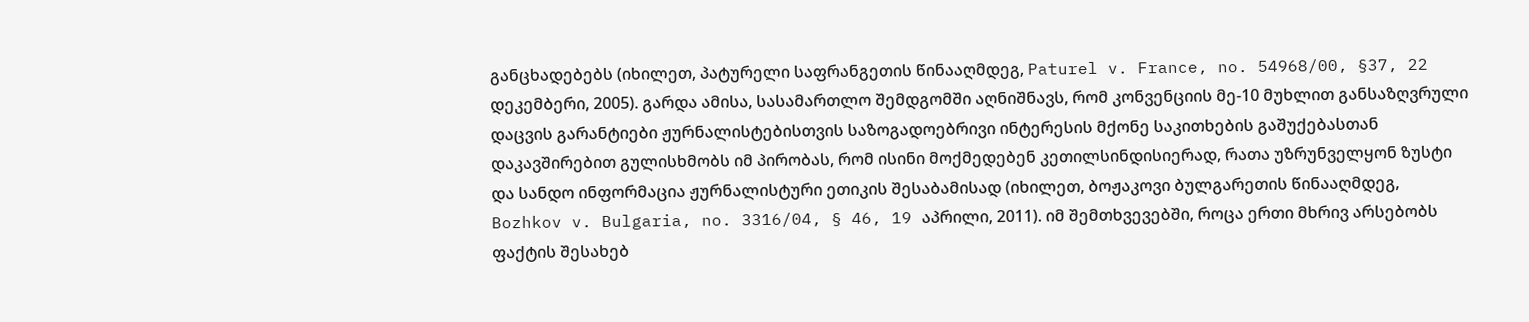განცხადებებს (იხილეთ, პატურელი საფრანგეთის წინააღმდეგ, Paturel v. France, no. 54968/00, §37, 22 დეკემბერი, 2005). გარდა ამისა, სასამართლო შემდგომში აღნიშნავს, რომ კონვენციის მე-10 მუხლით განსაზღვრული დაცვის გარანტიები ჟურნალისტებისთვის საზოგადოებრივი ინტერესის მქონე საკითხების გაშუქებასთან დაკავშირებით გულისხმობს იმ პირობას, რომ ისინი მოქმედებენ კეთილსინდისიერად, რათა უზრუნველყონ ზუსტი და სანდო ინფორმაცია ჟურნალისტური ეთიკის შესაბამისად (იხილეთ, ბოჟაკოვი ბულგარეთის წინააღმდეგ, Bozhkov v. Bulgaria, no. 3316/04, § 46, 19 აპრილი, 2011). იმ შემთხვევებში, როცა ერთი მხრივ არსებობს ფაქტის შესახებ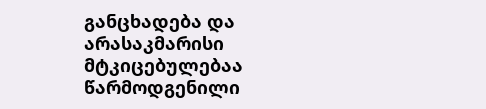განცხადება და არასაკმარისი მტკიცებულებაა წარმოდგენილი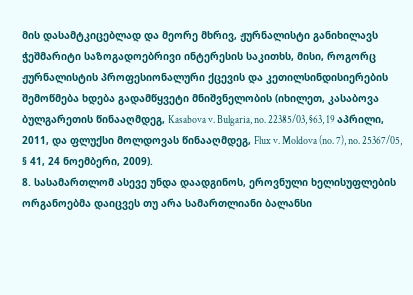მის დასამტკიცებლად და მეორე მხრივ, ჟურნალისტი განიხილავს ჭეშმარიტი საზოგადოებრივი ინტერესის საკითხს, მისი, როგორც ჟურნალისტის პროფესიონალური ქცევის და კეთილსინდისიერების შემოწმება ხდება გადამწყვეტი მნიშვნელობის (იხილეთ, კასაბოვა ბულგარეთის წინააღმდეგ, Kasabova v. Bulgaria, no. 22385/03, §63, 19 აპრილი, 2011, და ფლუქსი მოლდოვას წინააღმდეგ, Flux v. Moldova (no. 7), no. 25367/05, § 41, 24 ნოემბერი, 2009).
8. სასამართლომ ასევე უნდა დაადგინოს, ეროვნული ხელისუფლების ორგანოებმა დაიცვეს თუ არა სამართლიანი ბალანსი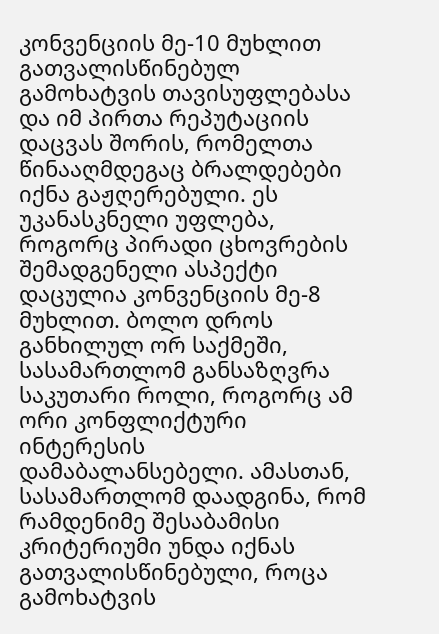კონვენციის მე-10 მუხლით გათვალისწინებულ გამოხატვის თავისუფლებასა და იმ პირთა რეპუტაციის დაცვას შორის, რომელთა წინააღმდეგაც ბრალდებები იქნა გაჟღერებული. ეს უკანასკნელი უფლება, როგორც პირადი ცხოვრების შემადგენელი ასპექტი დაცულია კონვენციის მე-8 მუხლით. ბოლო დროს განხილულ ორ საქმეში, სასამართლომ განსაზღვრა საკუთარი როლი, როგორც ამ ორი კონფლიქტური ინტერესის დამაბალანსებელი. ამასთან, სასამართლომ დაადგინა, რომ რამდენიმე შესაბამისი კრიტერიუმი უნდა იქნას გათვალისწინებული, როცა გამოხატვის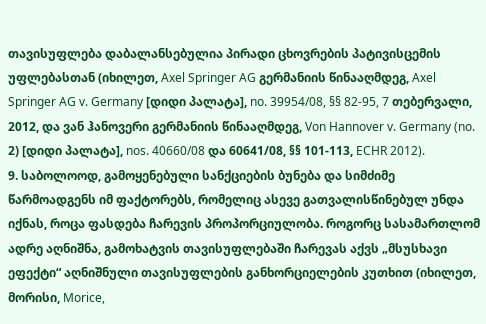თავისუფლება დაბალანსებულია პირადი ცხოვრების პატივისცემის უფლებასთან (იხილეთ, Axel Springer AG გერმანიის წინააღმდეგ, Axel Springer AG v. Germany [დიდი პალატა], no. 39954/08, §§ 82-95, 7 თებერვალი, 2012, და ვან ჰანოვერი გერმანიის წინააღმდეგ, Von Hannover v. Germany (no. 2) [დიდი პალატა], nos. 40660/08 და 60641/08, §§ 101-113, ECHR 2012).
9. საბოლოოდ, გამოყენებული სანქციების ბუნება და სიმძიმე წარმოადგენს იმ ფაქტორებს, რომელიც ასევე გათვალისწინებულ უნდა იქნას, როცა ფასდება ჩარევის პროპორციულობა. როგორც სასამართლომ ადრე აღნიშნა, გამოხატვის თავისუფლებაში ჩარევას აქვს „მსუსხავი ეფექტი“ აღნიშნული თავისუფლების განხორციელების კუთხით (იხილეთ, მორისი, Morice,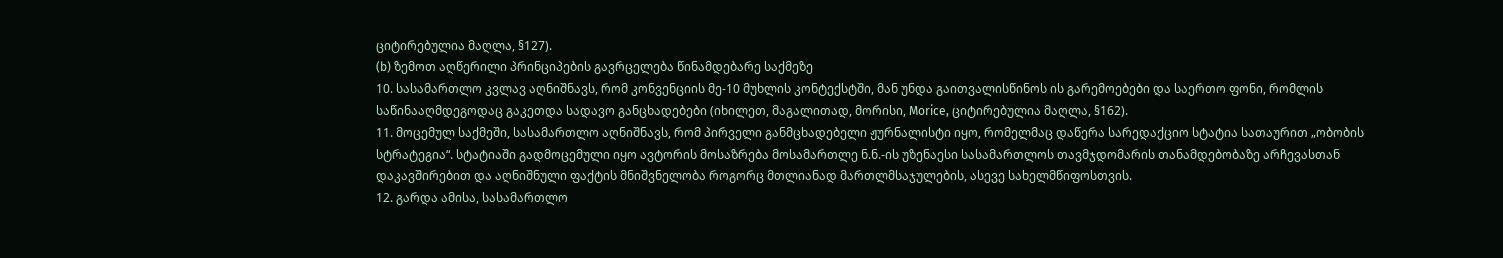ციტირებულია მაღლა, §127).
(b) ზემოთ აღწერილი პრინციპების გავრცელება წინამდებარე საქმეზე
10. სასამართლო კვლავ აღნიშნავს, რომ კონვენციის მე-10 მუხლის კონტექსტში, მან უნდა გაითვალისწინოს ის გარემოებები და საერთო ფონი, რომლის საწინააღმდეგოდაც გაკეთდა სადავო განცხადებები (იხილეთ, მაგალითად, მორისი, Morice, ციტირებულია მაღლა, §162).
11. მოცემულ საქმეში, სასამართლო აღნიშნავს, რომ პირველი განმცხადებელი ჟურნალისტი იყო, რომელმაც დაწერა სარედაქციო სტატია სათაურით „ობობის სტრატეგია“. სტატიაში გადმოცემული იყო ავტორის მოსაზრება მოსამართლე ნ.ნ.-ის უზენაესი სასამართლოს თავმჯდომარის თანამდებობაზე არჩევასთან დაკავშირებით და აღნიშნული ფაქტის მნიშვნელობა როგორც მთლიანად მართლმსაჯულების, ასევე სახელმწიფოსთვის.
12. გარდა ამისა, სასამართლო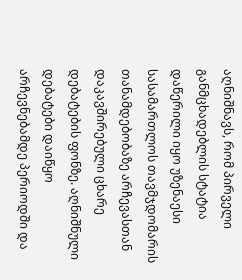აღნიშნავს, რომ პირველი განმცხადებლის სტატია დაწერილი იყო უზენაესი სასამართლოს თავმჯდომარის თანამდებობაზე არჩევასთან დაკავშირებული ცხარე დებატების ფონზე. აღნიშნული დებატები დაიწყო არჩევნებამდე პერიოდში და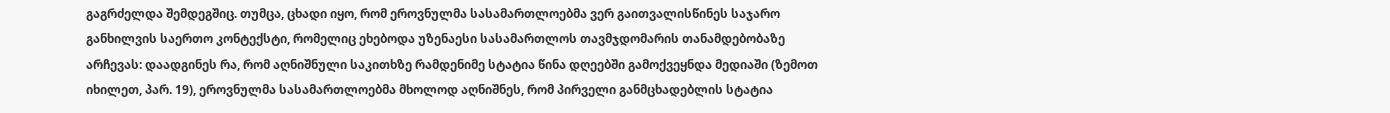გაგრძელდა შემდეგშიც. თუმცა, ცხადი იყო, რომ ეროვნულმა სასამართლოებმა ვერ გაითვალისწინეს საჯარო განხილვის საერთო კონტექსტი, რომელიც ეხებოდა უზენაესი სასამართლოს თავმჯდომარის თანამდებობაზე არჩევას: დაადგინეს რა, რომ აღნიშნული საკითხზე რამდენიმე სტატია წინა დღეებში გამოქვეყნდა მედიაში (ზემოთ იხილეთ, პარ. 19), ეროვნულმა სასამართლოებმა მხოლოდ აღნიშნეს, რომ პირველი განმცხადებლის სტატია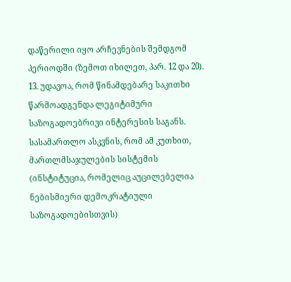დაწერილი იყო არჩევნების შემდგომ პერიოდში (ზემოთ იხილეთ, პარ. 12 და 20).
13. უდავოა, რომ წინამდებარე საკითხი წარმოადგენდა ლეგიტიმური საზოგადოებრივი ინტერესის საგანს. სასამართლო ასკვნის, რომ ამ კუთხით, მართლმსაჯულების სისტემის (ინსტიტუცია, რომელიც აუცილებელია ნებისმიერი დემოკრატიული საზოგადოებისთვის)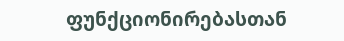ფუნქციონირებასთან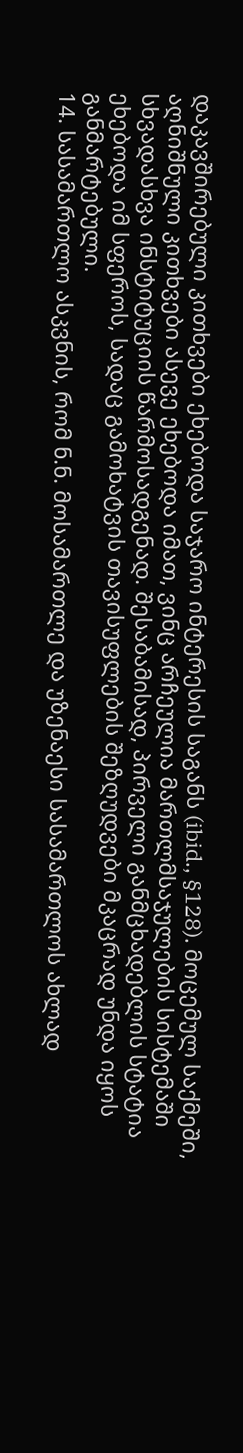დაკავშირებული კითხვები ეხებოდა საჯარო ინტერესის საგანს (ibid., §128). მოცემულ საქმეში, აღნიშნული კითხვები ასევე ეხებოდა იმათ, ვინც არჩეულია მართლმსაჯულების სისტემაში სხვადასხვა ინსტიტუციის წარმოსადგენად. შესაბამისად, პირველი განმცხადებლის სტატია ეხებოდა იმ სფეროს, სადაც გამოხატვის თავისუფლების შეზღუდვები მკაცრად უნდა იყოს განმარტებული.
14. სასამართლო ასკვნის, რომ ნ.ნ. მოსამართლე და უზენაესი სასამართლოს ახლად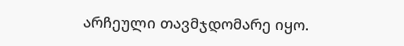არჩეული თავმჯდომარე იყო.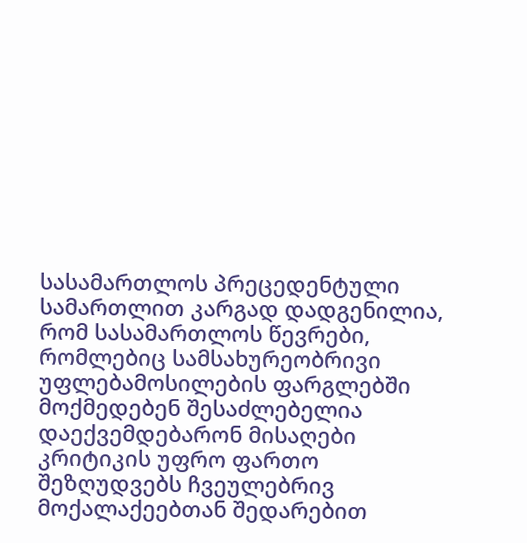სასამართლოს პრეცედენტული სამართლით კარგად დადგენილია, რომ სასამართლოს წევრები, რომლებიც სამსახურეობრივი უფლებამოსილების ფარგლებში მოქმედებენ შესაძლებელია დაექვემდებარონ მისაღები კრიტიკის უფრო ფართო შეზღუდვებს ჩვეულებრივ მოქალაქეებთან შედარებით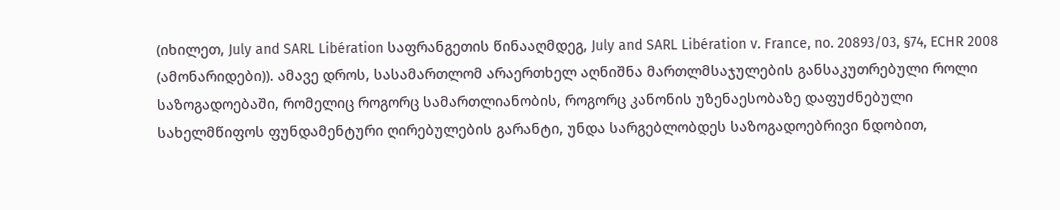(იხილეთ, July and SARL Libération საფრანგეთის წინააღმდეგ, July and SARL Libération v. France, no. 20893/03, §74, ECHR 2008 (ამონარიდები)). ამავე დროს, სასამართლომ არაერთხელ აღნიშნა მართლმსაჯულების განსაკუთრებული როლი საზოგადოებაში, რომელიც როგორც სამართლიანობის, როგორც კანონის უზენაესობაზე დაფუძნებული სახელმწიფოს ფუნდამენტური ღირებულების გარანტი, უნდა სარგებლობდეს საზოგადოებრივი ნდობით,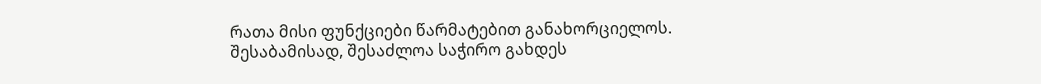რათა მისი ფუნქციები წარმატებით განახორციელოს. შესაბამისად, შესაძლოა საჭირო გახდეს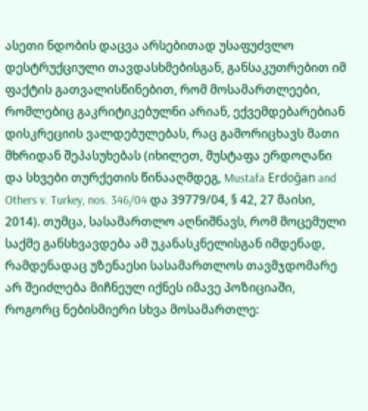ასეთი ნდობის დაცვა არსებითად უსაფუძვლო დესტრუქციული თავდასხმებისგან, განსაკუთრებით იმ ფაქტის გათვალისწინებით, რომ მოსამართლეები, რომლებიც გაკრიტიკებულნი არიან, ექვემდებარებიან დისკრეციის ვალდებულებას, რაც გამორიცხავს მათი მხრიდან შეპასუხებას (იხილეთ, მუსტაფა ერდოღანი და სხვები თურქეთის წინააღმდეგ, Mustafa Erdoğan and Others v. Turkey, nos. 346/04 და 39779/04, § 42, 27 მაისი, 2014). თუმცა, სასამართლო აღნიშნავს, რომ მოცემული საქმე განსხვავდება ამ უკანასკნელისგან იმდენად, რამდენადაც უზენაესი სასამართლოს თავმჯდომარე არ შეიძლება მიჩნეულ იქნეს იმავე პოზიციაში, როგორც ნებისმიერი სხვა მოსამართლე: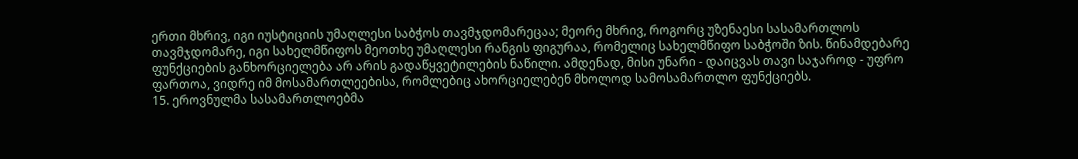ერთი მხრივ, იგი იუსტიციის უმაღლესი საბჭოს თავმჯდომარეცაა; მეორე მხრივ, როგორც უზენაესი სასამართლოს თავმჯდომარე, იგი სახელმწიფოს მეოთხე უმაღლესი რანგის ფიგურაა, რომელიც სახელმწიფო საბჭოში ზის. წინამდებარე ფუნქციების განხორციელება არ არის გადაწყვეტილების ნაწილი. ამდენად, მისი უნარი - დაიცვას თავი საჯაროდ - უფრო ფართოა, ვიდრე იმ მოსამართლეებისა, რომლებიც ახორციელებენ მხოლოდ სამოსამართლო ფუნქციებს.
15. ეროვნულმა სასამართლოებმა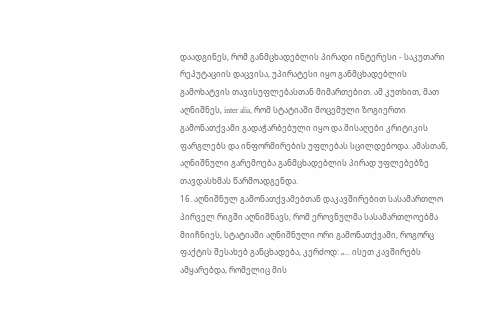დაადგინეს, რომ განმცხადებლის პირადი ინტერესი - საკუთარი რეპუტაციის დაცვისა, უპირატესი იყო განმცხადებლის გამოხატვის თავისუფლებასთან მიმართებით. ამ კუთხით, მათ აღნიშნეს, inter alia, რომ სტატიაში მოცემული ზოგიერთი გამონათქვამი გადაჭარბებული იყო და მისაღები კრიტიკის ფარგლებს და ინფორმირების უფლებას სცილდებოდა. ამასთან, აღნიშნული გარემოება განმცხადებლის პირად უფლებებზე თავდასხმას წარმოადგენდა.
16. აღნიშნულ გამონათქვამებთან დაკავშირებით სასამართლო პირველ რიგში აღნიშნავს, რომ ეროვნულმა სასამართლოებმა მიიჩნიეს, სტატიაში აღნიშნული ორი გამონათქვამი, როგორც ფაქტის შესახებ განცხადება, კერძოდ: „... ისეთ კავშირებს ამყარებდა, რომელიც მის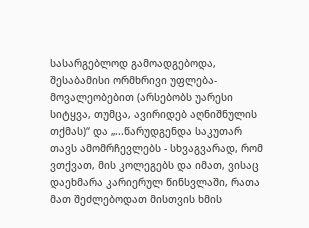სასარგებლოდ გამოადგებოდა, შესაბამისი ორმხრივი უფლება-მოვალეობებით (არსებობს უარესი სიტყვა, თუმცა, ავირიდებ აღნიშნულის თქმას)“ და „...წარუდგენდა საკუთარ თავს ამომრჩევლებს - სხვაგვარად, რომ ვთქვათ, მის კოლეგებს და იმათ, ვისაც დაეხმარა კარიერულ წინსვლაში, რათა მათ შეძლებოდათ მისთვის ხმის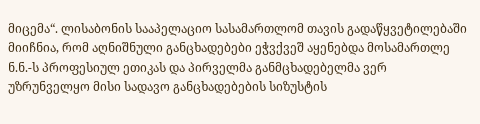მიცემა“. ლისაბონის სააპელაციო სასამართლომ თავის გადაწყვეტილებაში მიიჩნია, რომ აღნიშნული განცხადებები ეჭვქვეშ აყენებდა მოსამართლე ნ.ნ.-ს პროფესიულ ეთიკას და პირველმა განმცხადებელმა ვერ უზრუნველყო მისი სადავო განცხადებების სიზუსტის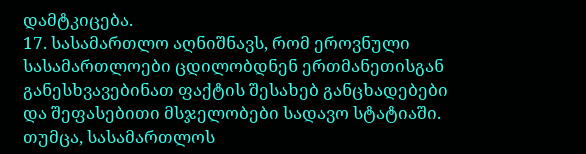დამტკიცება.
17. სასამართლო აღნიშნავს, რომ ეროვნული სასამართლოები ცდილობდნენ ერთმანეთისგან განესხვავებინათ ფაქტის შესახებ განცხადებები და შეფასებითი მსჯელობები სადავო სტატიაში. თუმცა, სასამართლოს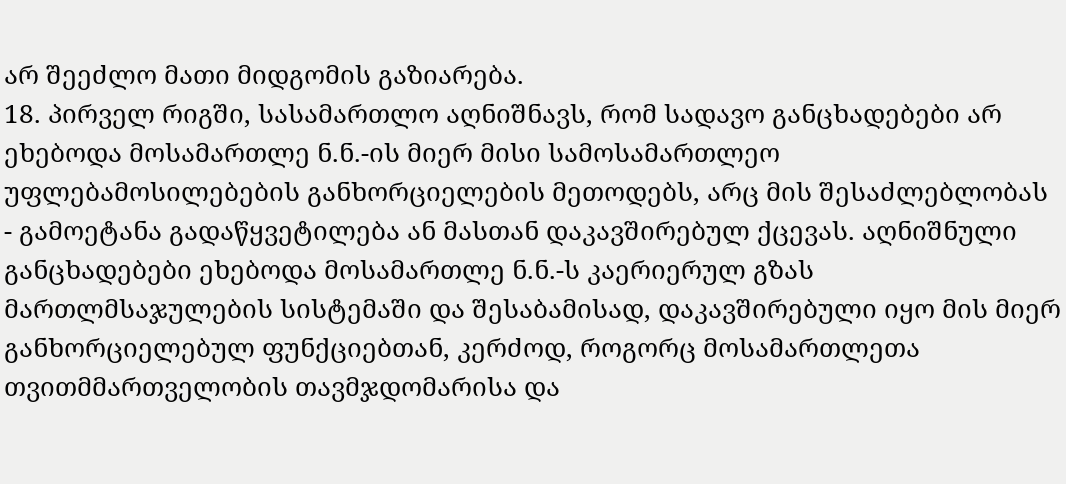არ შეეძლო მათი მიდგომის გაზიარება.
18. პირველ რიგში, სასამართლო აღნიშნავს, რომ სადავო განცხადებები არ ეხებოდა მოსამართლე ნ.ნ.-ის მიერ მისი სამოსამართლეო უფლებამოსილებების განხორციელების მეთოდებს, არც მის შესაძლებლობას - გამოეტანა გადაწყვეტილება ან მასთან დაკავშირებულ ქცევას. აღნიშნული განცხადებები ეხებოდა მოსამართლე ნ.ნ.-ს კაერიერულ გზას მართლმსაჯულების სისტემაში და შესაბამისად, დაკავშირებული იყო მის მიერ განხორციელებულ ფუნქციებთან, კერძოდ, როგორც მოსამართლეთა თვითმმართველობის თავმჯდომარისა და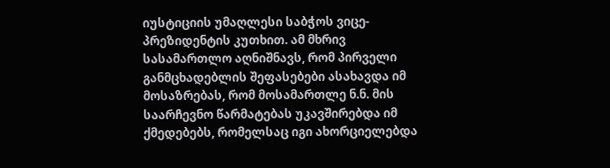იუსტიციის უმაღლესი საბჭოს ვიცე-პრეზიდენტის კუთხით. ამ მხრივ სასამართლო აღნიშნავს, რომ პირველი განმცხადებლის შეფასებები ასახავდა იმ მოსაზრებას, რომ მოსამართლე ნ.ნ. მის საარჩევნო წარმატებას უკავშირებდა იმ ქმედებებს, რომელსაც იგი ახორციელებდა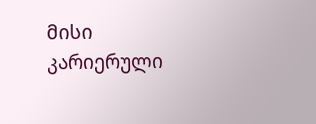მისი კარიერული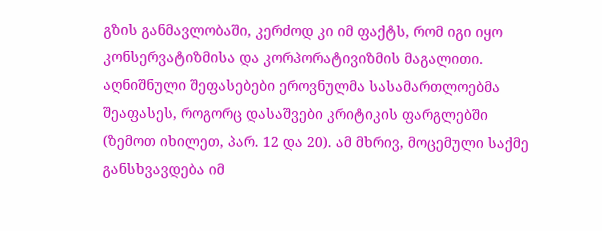გზის განმავლობაში, კერძოდ კი იმ ფაქტს, რომ იგი იყო კონსერვატიზმისა და კორპორატივიზმის მაგალითი. აღნიშნული შეფასებები ეროვნულმა სასამართლოებმა შეაფასეს, როგორც დასაშვები კრიტიკის ფარგლებში (ზემოთ იხილეთ, პარ. 12 და 20). ამ მხრივ, მოცემული საქმე განსხვავდება იმ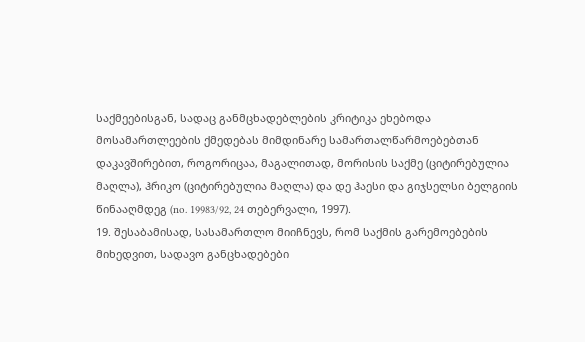საქმეებისგან, სადაც განმცხადებლების კრიტიკა ეხებოდა მოსამართლეების ქმედებას მიმდინარე სამართალწარმოებებთან დაკავშირებით, როგორიცაა, მაგალითად, მორისის საქმე (ციტირებულია მაღლა), ჰრიკო (ციტირებულია მაღლა) და დე ჰაესი და გიჯსელსი ბელგიის წინააღმდეგ (no. 19983/92, 24 თებერვალი, 1997).
19. შესაბამისად, სასამართლო მიიჩნევს, რომ საქმის გარემოებების მიხედვით, სადავო განცხადებები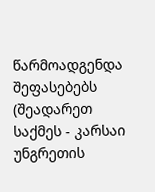წარმოადგენდა შეფასებებს (შეადარეთ საქმეს - კარსაი უნგრეთის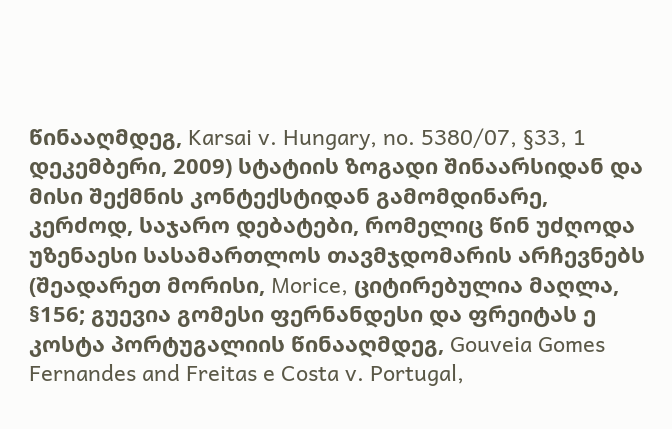წინააღმდეგ, Karsai v. Hungary, no. 5380/07, §33, 1 დეკემბერი, 2009) სტატიის ზოგადი შინაარსიდან და მისი შექმნის კონტექსტიდან გამომდინარე, კერძოდ, საჯარო დებატები, რომელიც წინ უძღოდა უზენაესი სასამართლოს თავმჯდომარის არჩევნებს (შეადარეთ მორისი, Morice, ციტირებულია მაღლა, §156; გუევია გომესი ფერნანდესი და ფრეიტას ე კოსტა პორტუგალიის წინააღმდეგ, Gouveia Gomes Fernandes and Freitas e Costa v. Portugal,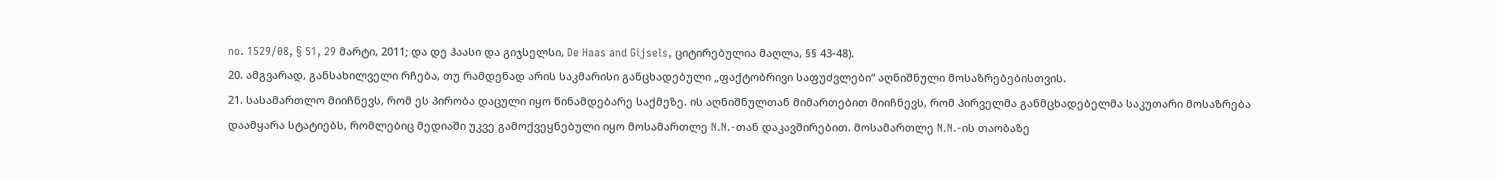no. 1529/08, § 51, 29 მარტი, 2011; და დე ჰაასი და გიჯსელსი, De Haas and Gijsels, ციტირებულია მაღლა, §§ 43-48).
20. ამგვარად, განსახილველი რჩება, თუ რამდენად არის საკმარისი განცხადებული „ფაქტობრივი საფუძვლები“ აღნიშნული მოსაზრებებისთვის.
21. სასამართლო მიიჩნევს, რომ ეს პირობა დაცული იყო წინამდებარე საქმეზე. ის აღნიშნულთან მიმართებით მიიჩნევს, რომ პირველმა განმცხადებელმა საკუთარი მოსაზრება დაამყარა სტატიებს, რომლებიც მედიაში უკვე გამოქვეყნებული იყო მოსამართლე N.N.-თან დაკავშირებით. მოსამართლე N.N.-ის თაობაზე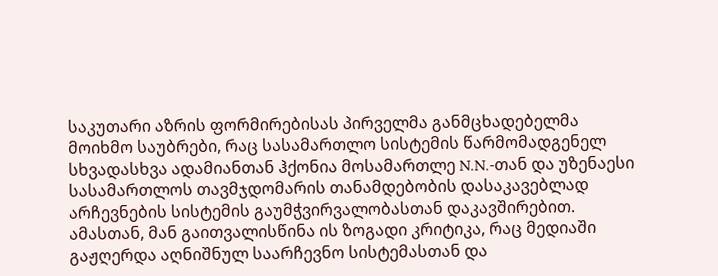საკუთარი აზრის ფორმირებისას პირველმა განმცხადებელმა მოიხმო საუბრები, რაც სასამართლო სისტემის წარმომადგენელ სხვადასხვა ადამიანთან ჰქონია მოსამართლე N.N.-თან და უზენაესი სასამართლოს თავმჯდომარის თანამდებობის დასაკავებლად არჩევნების სისტემის გაუმჭვირვალობასთან დაკავშირებით. ამასთან, მან გაითვალისწინა ის ზოგადი კრიტიკა, რაც მედიაში გაჟღერდა აღნიშნულ საარჩევნო სისტემასთან და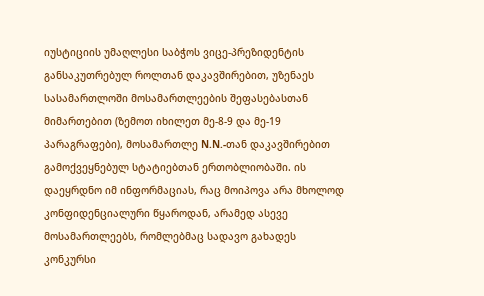იუსტიციის უმაღლესი საბჭოს ვიცე-პრეზიდენტის განსაკუთრებულ როლთან დაკავშირებით, უზენაეს სასამართლოში მოსამართლეების შეფასებასთან მიმართებით (ზემოთ იხილეთ მე-8-9 და მე-19 პარაგრაფები), მოსამართლე N.N.-თან დაკავშირებით გამოქვეყნებულ სტატიებთან ერთობლიობაში. ის დაეყრდნო იმ ინფორმაციას, რაც მოიპოვა არა მხოლოდ კონფიდენციალური წყაროდან, არამედ ასევე მოსამართლეებს, რომლებმაც სადავო გახადეს კონკურსი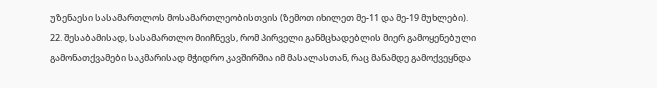უზენაესი სასამართლოს მოსამართლეობისთვის (ზემოთ იხილეთ მე-11 და მე-19 მუხლები).
22. შესაბამისად, სასამართლო მიიჩნევს, რომ პირველი განმცხადებლის მიერ გამოყენებული გამონათქვამები საკმარისად მჭიდრო კავშირშია იმ მასალასთან, რაც მანამდე გამოქვეყნდა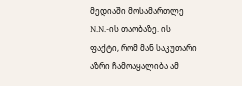მედიაში მოსამართლე N.N.-ის თაობაზე. ის ფაქტი, რომ მან საკუთარი აზრი ჩამოაყალიბა ამ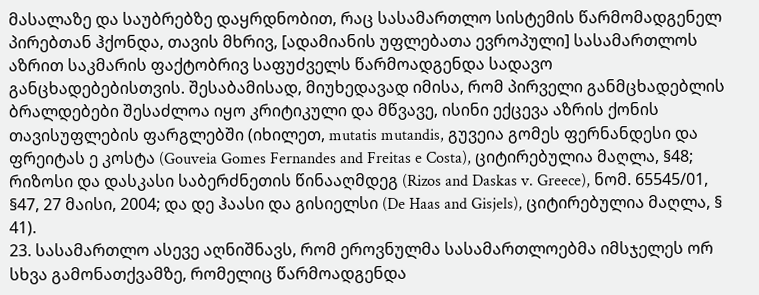მასალაზე და საუბრებზე დაყრდნობით, რაც სასამართლო სისტემის წარმომადგენელ პირებთან ჰქონდა, თავის მხრივ, [ადამიანის უფლებათა ევროპული] სასამართლოს აზრით საკმარის ფაქტობრივ საფუძველს წარმოადგენდა სადავო განცხადებებისთვის. შესაბამისად, მიუხედავად იმისა, რომ პირველი განმცხადებლის ბრალდებები შესაძლოა იყო კრიტიკული და მწვავე, ისინი ექცევა აზრის ქონის თავისუფლების ფარგლებში (იხილეთ, mutatis mutandis, გუვეია გომეს ფერნანდესი და ფრეიტას ე კოსტა (Gouveia Gomes Fernandes and Freitas e Costa), ციტირებულია მაღლა, §48; რიზოსი და დასკასი საბერძნეთის წინააღმდეგ (Rizos and Daskas v. Greece), ნომ. 65545/01, §47, 27 მაისი, 2004; და დე ჰაასი და გისიელსი (De Haas and Gisjels), ციტირებულია მაღლა, § 41).
23. სასამართლო ასევე აღნიშნავს, რომ ეროვნულმა სასამართლოებმა იმსჯელეს ორ სხვა გამონათქვამზე, რომელიც წარმოადგენდა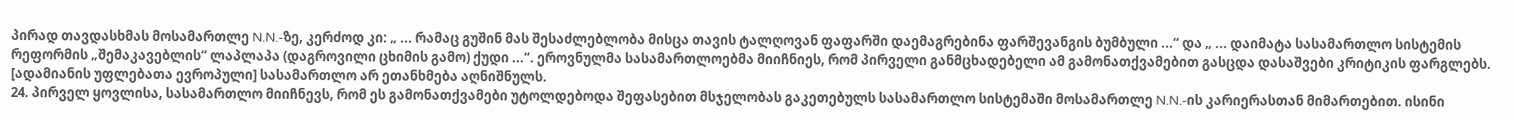პირად თავდასხმას მოსამართლე N.N.-ზე, კერძოდ კი: „ ... რამაც გუშინ მას შესაძლებლობა მისცა თავის ტალღოვან ფაფარში დაემაგრებინა ფარშევანგის ბუმბული ...“ და „ ... დაიმატა სასამართლო სისტემის რეფორმის „შემაკავებლის“ ლაპლაპა (დაგროვილი ცხიმის გამო) ქუდი ...“. ეროვნულმა სასამართლოებმა მიიჩნიეს, რომ პირველი განმცხადებელი ამ გამონათქვამებით გასცდა დასაშვები კრიტიკის ფარგლებს. [ადამიანის უფლებათა ევროპული] სასამართლო არ ეთანხმება აღნიშნულს.
24. პირველ ყოვლისა, სასამართლო მიიჩნევს, რომ ეს გამონათქვამები უტოლდებოდა შეფასებით მსჯელობას გაკეთებულს სასამართლო სისტემაში მოსამართლე N.N.-ის კარიერასთან მიმართებით. ისინი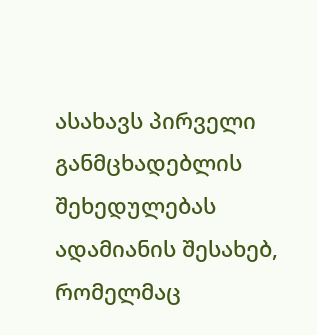ასახავს პირველი განმცხადებლის შეხედულებას ადამიანის შესახებ, რომელმაც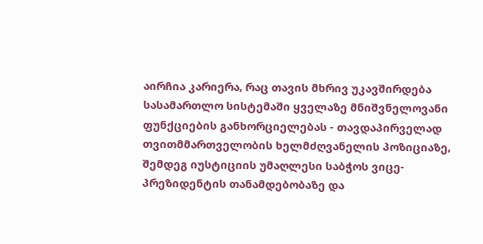აირჩია კარიერა, რაც თავის მხრივ უკავშირდება სასამართლო სისტემაში ყველაზე მნიშვნელოვანი ფუნქციების განხორციელებას - თავდაპირველად თვითმმართველობის ხელმძღვანელის პოზიციაზე, შემდეგ იუსტიციის უმაღლესი საბჭოს ვიცე-პრეზიდენტის თანამდებობაზე და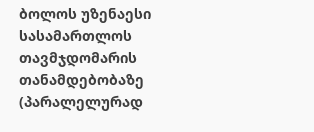ბოლოს უზენაესი სასამართლოს თავმჯდომარის თანამდებობაზე (პარალელურად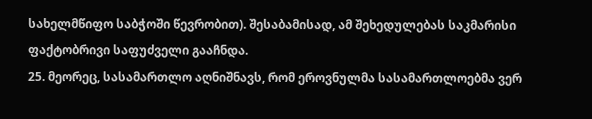სახელმწიფო საბჭოში წევრობით). შესაბამისად, ამ შეხედულებას საკმარისი ფაქტობრივი საფუძველი გააჩნდა.
25. მეორეც, სასამართლო აღნიშნავს, რომ ეროვნულმა სასამართლოებმა ვერ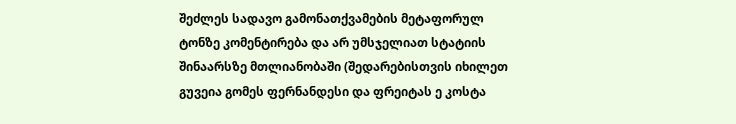შეძლეს სადავო გამონათქვამების მეტაფორულ ტონზე კომენტირება და არ უმსჯელიათ სტატიის შინაარსზე მთლიანობაში (შედარებისთვის იხილეთ გუვეია გომეს ფერნანდესი და ფრეიტას ე კოსტა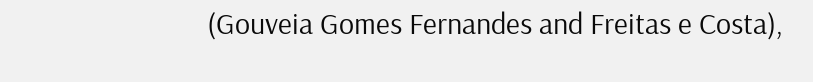(Gouveia Gomes Fernandes and Freitas e Costa),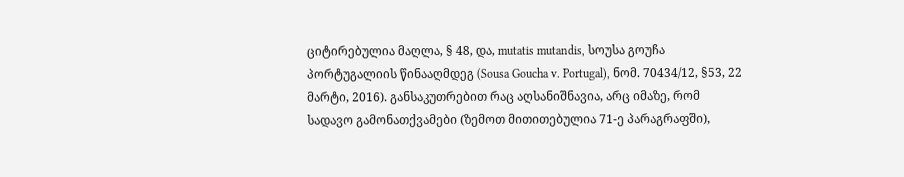ციტირებულია მაღლა, § 48, და, mutatis mutandis, სოუსა გოუჩა პორტუგალიის წინააღმდეგ (Sousa Goucha v. Portugal), ნომ. 70434/12, §53, 22 მარტი, 2016). განსაკუთრებით რაც აღსანიშნავია, არც იმაზე, რომ სადავო გამონათქვამები (ზემოთ მითითებულია 71-ე პარაგრაფში),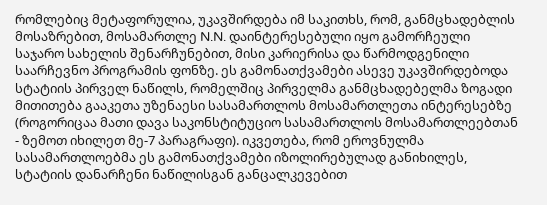რომლებიც მეტაფორულია, უკავშირდება იმ საკითხს, რომ, განმცხადებლის მოსაზრებით, მოსამართლე N.N. დაინტერესებული იყო გამორჩეული საჯარო სახელის შენარჩუნებით, მისი კარიერისა და წარმოდგენილი საარჩევნო პროგრამის ფონზე. ეს გამონათქვამები ასევე უკავშირდებოდა სტატიის პირველ ნაწილს, რომელშიც პირველმა განმცხადებელმა ზოგადი მითითება გააკეთა უზენაესი სასამართლოს მოსამართლეთა ინტერესებზე (როგორიცაა მათი დავა საკონსტიტუციო სასამართლოს მოსამართლეებთან - ზემოთ იხილეთ მე-7 პარაგრაფი). იკვეთება, რომ ეროვნულმა სასამართლოებმა ეს გამონათქვამები იზოლირებულად განიხილეს, სტატიის დანარჩენი ნაწილისგან განცალკევებით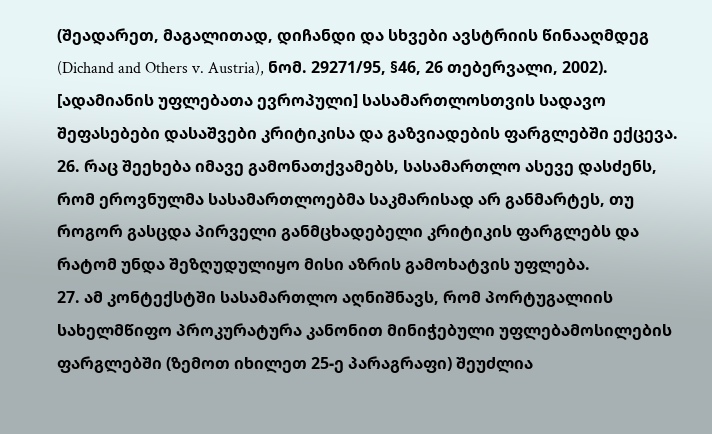(შეადარეთ, მაგალითად, დიჩანდი და სხვები ავსტრიის წინააღმდეგ (Dichand and Others v. Austria), ნომ. 29271/95, §46, 26 თებერვალი, 2002). [ადამიანის უფლებათა ევროპული] სასამართლოსთვის სადავო შეფასებები დასაშვები კრიტიკისა და გაზვიადების ფარგლებში ექცევა.
26. რაც შეეხება იმავე გამონათქვამებს, სასამართლო ასევე დასძენს, რომ ეროვნულმა სასამართლოებმა საკმარისად არ განმარტეს, თუ როგორ გასცდა პირველი განმცხადებელი კრიტიკის ფარგლებს და რატომ უნდა შეზღუდულიყო მისი აზრის გამოხატვის უფლება.
27. ამ კონტექსტში სასამართლო აღნიშნავს, რომ პორტუგალიის სახელმწიფო პროკურატურა კანონით მინიჭებული უფლებამოსილების ფარგლებში (ზემოთ იხილეთ 25-ე პარაგრაფი) შეუძლია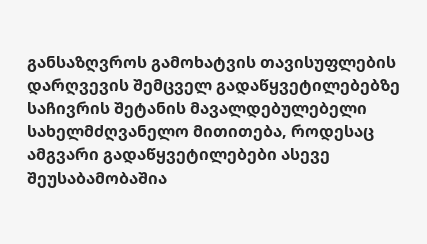განსაზღვროს გამოხატვის თავისუფლების დარღვევის შემცველ გადაწყვეტილებებზე საჩივრის შეტანის მავალდებულებელი სახელმძღვანელო მითითება, როდესაც ამგვარი გადაწყვეტილებები ასევე შეუსაბამობაშია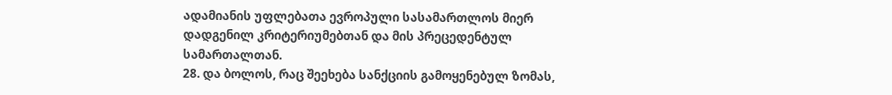ადამიანის უფლებათა ევროპული სასამართლოს მიერ დადგენილ კრიტერიუმებთან და მის პრეცედენტულ სამართალთან.
28. და ბოლოს, რაც შეეხება სანქციის გამოყენებულ ზომას,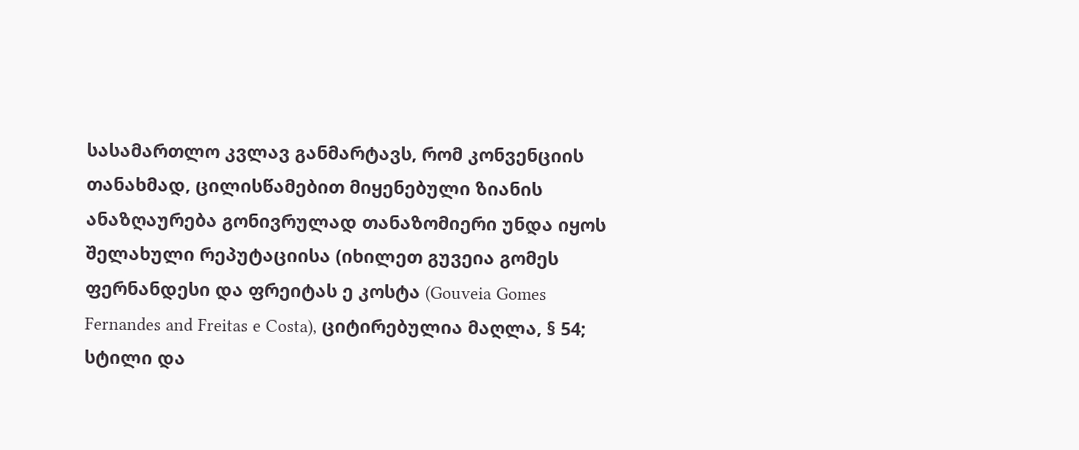სასამართლო კვლავ განმარტავს, რომ კონვენციის თანახმად, ცილისწამებით მიყენებული ზიანის ანაზღაურება გონივრულად თანაზომიერი უნდა იყოს შელახული რეპუტაციისა (იხილეთ გუვეია გომეს ფერნანდესი და ფრეიტას ე კოსტა (Gouveia Gomes Fernandes and Freitas e Costa), ციტირებულია მაღლა, § 54; სტილი და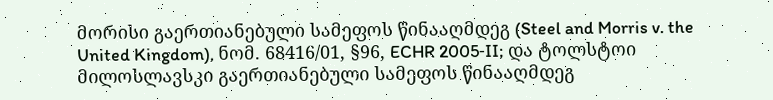მორისი გაერთიანებული სამეფოს წინააღმდეგ (Steel and Morris v. the United Kingdom), ნომ. 68416/01, §96, ECHR 2005‑II; და ტოლსტოი მილოსლავსკი გაერთიანებული სამეფოს წინააღმდეგ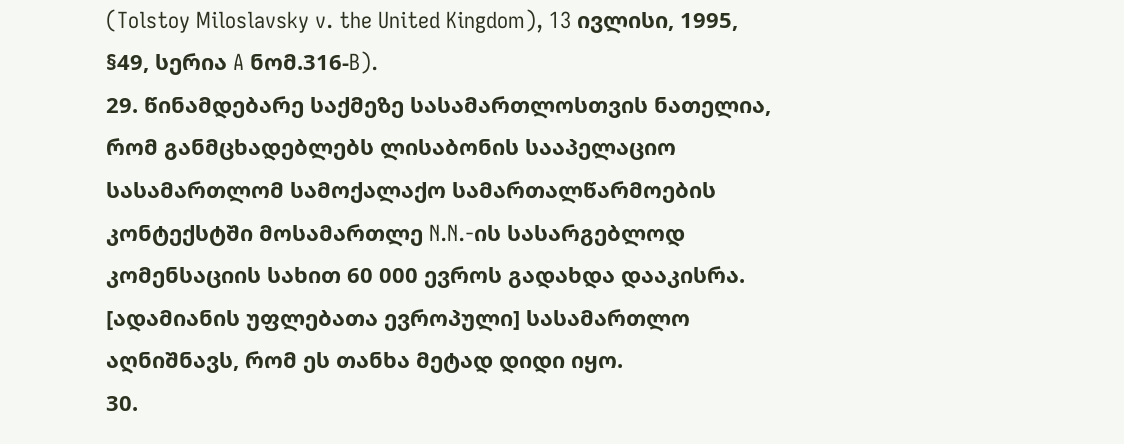(Tolstoy Miloslavsky v. the United Kingdom), 13 ივლისი, 1995, §49, სერია A ნომ.316‑B).
29. წინამდებარე საქმეზე სასამართლოსთვის ნათელია, რომ განმცხადებლებს ლისაბონის სააპელაციო სასამართლომ სამოქალაქო სამართალწარმოების კონტექსტში მოსამართლე N.N.-ის სასარგებლოდ კომენსაციის სახით 60 000 ევროს გადახდა დააკისრა. [ადამიანის უფლებათა ევროპული] სასამართლო აღნიშნავს, რომ ეს თანხა მეტად დიდი იყო.
30.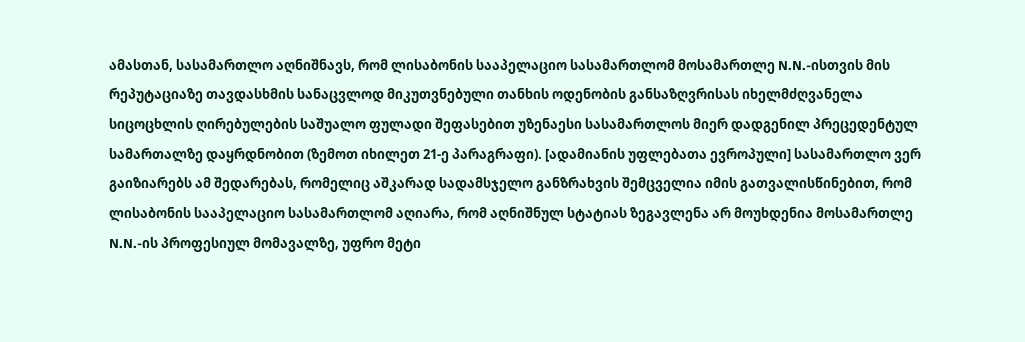ამასთან, სასამართლო აღნიშნავს, რომ ლისაბონის სააპელაციო სასამართლომ მოსამართლე N.N.-ისთვის მის რეპუტაციაზე თავდასხმის სანაცვლოდ მიკუთვნებული თანხის ოდენობის განსაზღვრისას იხელმძღვანელა სიცოცხლის ღირებულების საშუალო ფულადი შეფასებით უზენაესი სასამართლოს მიერ დადგენილ პრეცედენტულ სამართალზე დაყრდნობით (ზემოთ იხილეთ 21-ე პარაგრაფი). [ადამიანის უფლებათა ევროპული] სასამართლო ვერ გაიზიარებს ამ შედარებას, რომელიც აშკარად სადამსჯელო განზრახვის შემცველია იმის გათვალისწინებით, რომ ლისაბონის სააპელაციო სასამართლომ აღიარა, რომ აღნიშნულ სტატიას ზეგავლენა არ მოუხდენია მოსამართლე N.N.-ის პროფესიულ მომავალზე, უფრო მეტი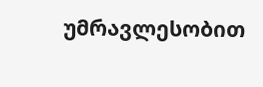უმრავლესობით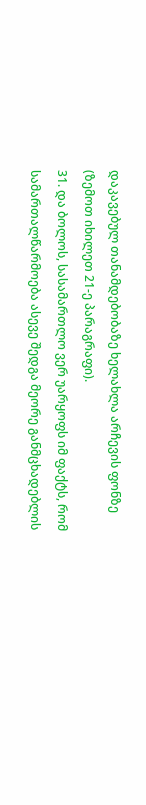დაკავებულ თანამდებობაზე ხელახლა არჩევის ფონზე (ზემოთ იხილეთ 21-ე პარაგრაფი).
31. და ბოლოს, სასამართლო ვერ უარყოფს იმ ფაქტს, რომ სამართალწარმოება ასევე შედგა მეორე განმცხადებლის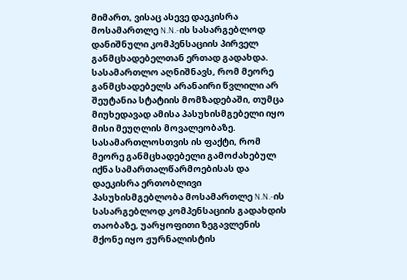მიმართ, ვისაც ასევე დაეკისრა მოსამართლე N.N.-ის სასარგებლოდ დანიშნული კომპენსაციის პირველ განმცხადებელთან ერთად გადახდა. სასამართლო აღნიშნავს, რომ მეორე განმცხადებელს არანაირი წვლილი არ შეუტანია სტატიის მომზადებაში, თუმცა მიუხედავად ამისა პასუხისმგებელი იყო მისი მეუღლის მოვალეობაზე. სასამართლოსთვის ის ფაქტი, რომ მეორე განმცხადებელი გამოძახებულ იქნა სამართალწარმოებისას და დაეკისრა ერთობლივი პასუხისმგებლობა მოსამართლე N.N.-ის სასარგებლოდ კომპენსაციის გადახდის თაობაზე, უარყოფითი ზეგავლენის მქონე იყო ჟურნალისტის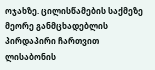ოჯახზე. ცილისწამების საქმეზე მეორე განმცხადებლის პირდაპირი ჩართვით ლისაბონის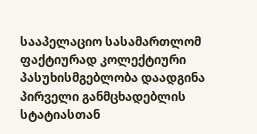სააპელაციო სასამართლომ ფაქტიურად კოლექტიური პასუხისმგებლობა დაადგინა პირველი განმცხადებლის სტატიასთან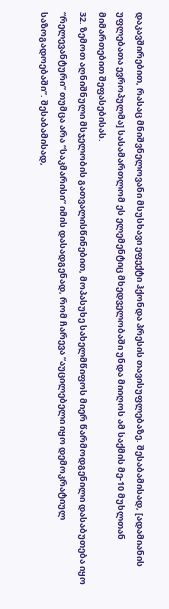დაკავშირებით, რასაც მნიშვნელოვანი მსუსხავი ეფექტი ჰქონდა პრესის თავისუფლებაზე. შესაბამისად, [ადამიანის უფლებათა ევროპულმა] სასამართლომ ეს ელემენტიც მხედველობაში უნდა მიიღოს ამ საქმის მე-10 მუხლთან მიმართებით შეფასებისას.
32. ზემოთ აღნიშნული მსჯელობის გათვალისწინებით, მოპასუხე სახელმწიფოს მიერ წარმოდგენილი დასაბუთება იყო “რელევანტური” თუმცა არა “საკმარისი” იმის დასადგენად, რომ ჩარევა “აუცილებელი იყო დემოკრატიულ საზოგადოებაში”. შესაბამისად,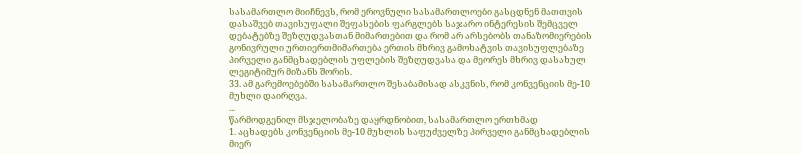სასამართლო მიიჩნევს, რომ ეროვნული სასამართლოები გასცდნენ მათთვის დასაშვებ თავისუფალი შეფასების ფარგლებს საჯარო ინტერესის შემცველ დებატებზე შეზღუდვასთან მიმართებით და რომ არ არსებობს თანაზომიერების გონივრული ურთიერთმიმართება ერთის მხრივ გამოხატვის თავისუფლებაზე პირველი განმცხადებლის უფლების შეზღუდვასა და მეორეს მხრივ დასახულ ლეგიტიმურ მიზანს შორის.
33. ამ გარემოებებში სასამართლო შესაბამისად ასკვნის, რომ კონვენციის მე-10 მუხლი დაირღვა.
...
წარმოდგენილ მსჯელობაზე დაყრდნობით, სასამართლო ერთხმად
1. აცხადებს კონვენციის მე-10 მუხლის საფუძველზე პირველი განმცხადებლის მიერ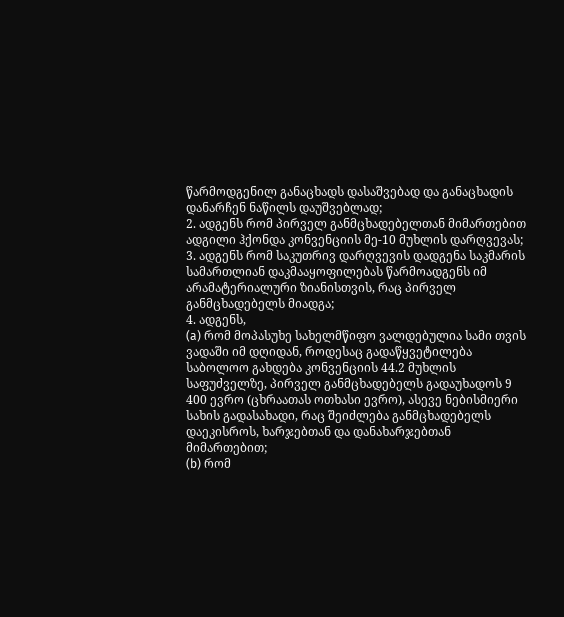წარმოდგენილ განაცხადს დასაშვებად და განაცხადის დანარჩენ ნაწილს დაუშვებლად;
2. ადგენს რომ პირველ განმცხადებელთან მიმართებით ადგილი ჰქონდა კონვენციის მე-10 მუხლის დარღვევას;
3. ადგენს რომ საკუთრივ დარღვევის დადგენა საკმარის სამართლიან დაკმააყოფილებას წარმოადგენს იმ არამატერიალური ზიანისთვის, რაც პირველ განმცხადებელს მიადგა;
4. ადგენს,
(a) რომ მოპასუხე სახელმწიფო ვალდებულია სამი თვის ვადაში იმ დღიდან, როდესაც გადაწყვეტილება საბოლოო გახდება კონვენციის 44.2 მუხლის საფუძველზე, პირველ განმცხადებელს გადაუხადოს 9 400 ევრო (ცხრაათას ოთხასი ევრო), ასევე ნებისმიერი სახის გადასახადი, რაც შეიძლება განმცხადებელს დაეკისროს, ხარჯებთან და დანახარჯებთან მიმართებით;
(b) რომ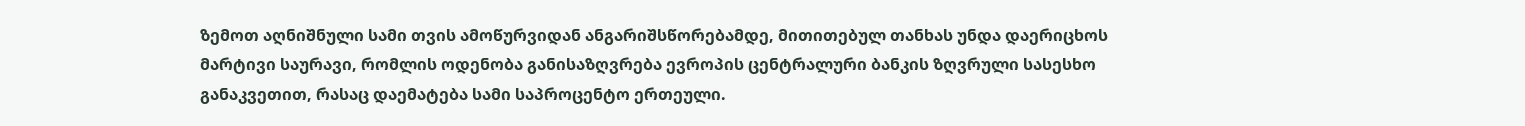ზემოთ აღნიშნული სამი თვის ამოწურვიდან ანგარიშსწორებამდე, მითითებულ თანხას უნდა დაერიცხოს მარტივი საურავი, რომლის ოდენობა განისაზღვრება ევროპის ცენტრალური ბანკის ზღვრული სასესხო განაკვეთით, რასაც დაემატება სამი საპროცენტო ერთეული.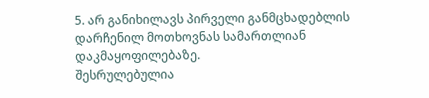5. არ განიხილავს პირველი განმცხადებლის დარჩენილ მოთხოვნას სამართლიან დაკმაყოფილებაზე.
შესრულებულია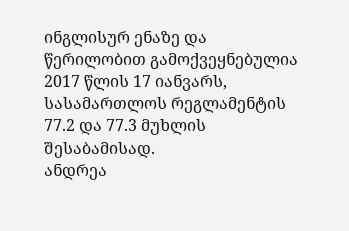ინგლისურ ენაზე და წერილობით გამოქვეყნებულია 2017 წლის 17 იანვარს, სასამართლოს რეგლამენტის 77.2 და 77.3 მუხლის შესაბამისად.
ანდრეა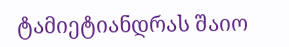ტამიეტიანდრას შაიო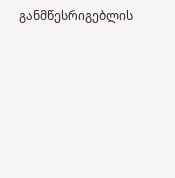განმწესრიგებლის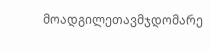მოადგილეთავმჯდომარე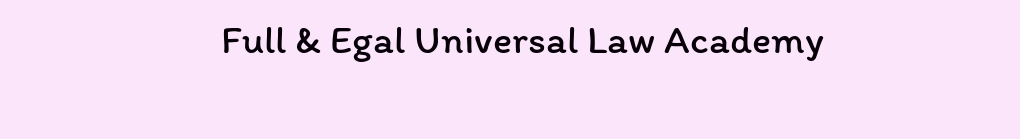Full & Egal Universal Law Academy